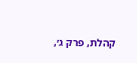קהלת, פרק ג׳,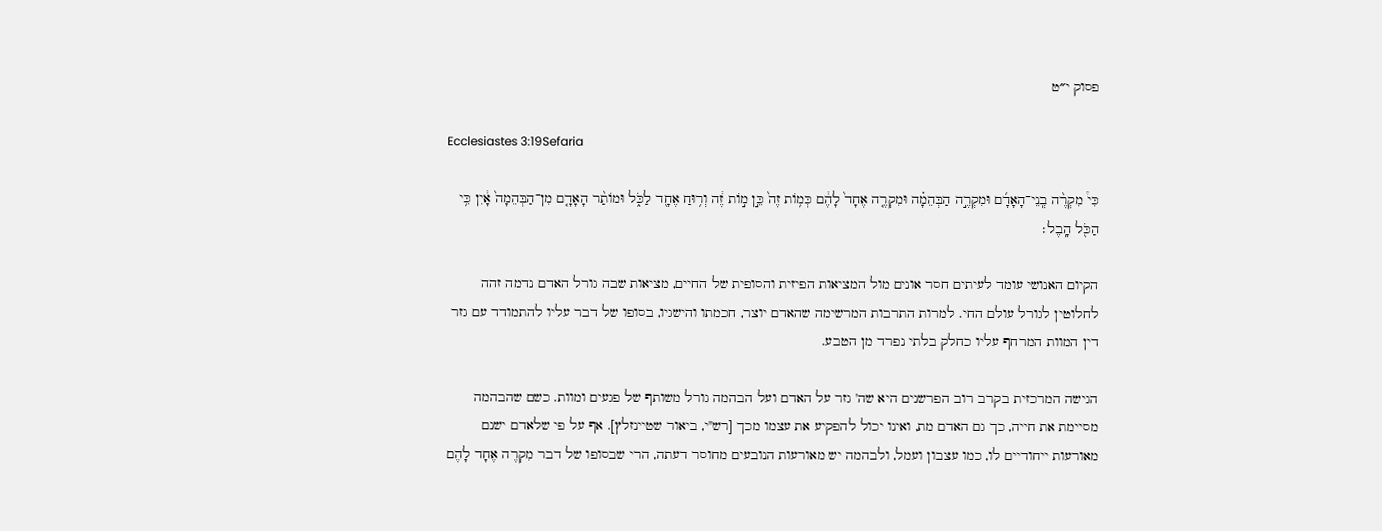פסוק י״ט

Ecclesiastes 3:19Sefaria

כִּי֩ מִקְרֶ֨ה בְֽנֵי־הָאָדָ֜ם וּמִקְרֶ֣ה הַבְּהֵמָ֗ה וּמִקְרֶ֤ה אֶחָד֙ לָהֶ֔ם כְּמ֥וֹת זֶה֙ כֵּ֣ן מ֣וֹת זֶ֔ה וְר֥וּחַ אֶחָ֖ד לַכֹּ֑ל וּמוֹתַ֨ר הָאָדָ֤ם מִן־הַבְּהֵמָה֙ אָ֔יִן כִּ֥י הַכֹּ֖ל הָֽבֶל׃

הקיום האנושי עומד לעיתים חסר אונים מול המציאות הפיזית והסופית של החיים, מציאות שבה גורל האדם נדמה זהה לחלוטין לגורל עולם החי. למרות התרבות המרשימה שהאדם יוצר, חכמתו והישגיו, בסופו של דבר עליו להתמודד עם גזר דין המוות המרחף עליו כחלק בלתי נפרד מן הטבע.

הגישה המרכזית בקרב רוב הפרשנים היא שה' גזר על האדם ועל הבהמה גורל משותף של פגעים ומוות. כשם שהבהמה מסיימת את חייה, כך גם האדם מת, ואינו יכול להפקיע את עצמו מכך [רש"י, ביאור שטיינזלץ]. אף על פי שלאדם ישנם מאורעות ייחודיים לו, כמו עצבון ועמל, ולבהמה יש מאורעות הנובעים מחוסר דעתה, הרי שבסופו של דבר מִקְרֶה אֶחָד לָהֶם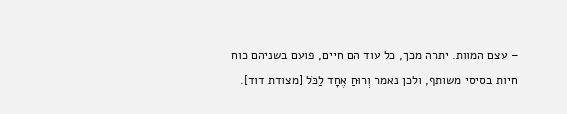– עצם המוות. יתרה מכך, כל עוד הם חיים, פועם בשניהם כוח חיות בסיסי משותף, ולכן נאמר וְרוּחַ אֶחָד לַכֹּל [מצודת דוד].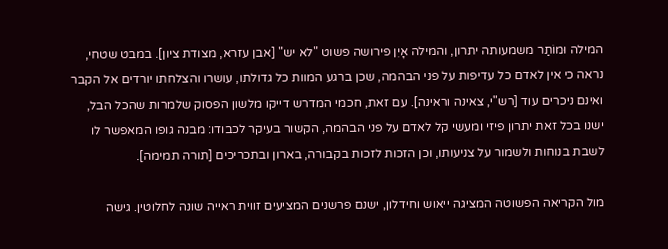המילה וּמוֹתַר משמעותה יתרון, והמילה אָיִן פירושה פשוט "לא יש" [אבן עזרא, מצודת ציון]. במבט שטחי, נראה כי אין לאדם כל עדיפות על פני הבהמה, שכן ברגע המוות כל גדולתו, עושרו והצלחתו יורדים אל הקבר ואינם ניכרים עוד [רש"י, צאינה וראינה]. עם זאת, חכמי המדרש דייקו מלשון הפסוק שלמרות שהכל הבל, ישנו בכל זאת יתרון פיזי ומעשי קל לאדם על פני הבהמה, הקשור בעיקר לכבודו: מבנה גופו המאפשר לו לשבת בנוחות ולשמור על צניעותו, וכן הזכות לזכות בקבורה, בארון ובתכריכים [תורה תמימה].

מול הקריאה הפשוטה המציגה ייאוש וחידלון, ישנם פרשנים המציעים זווית ראייה שונה לחלוטין. גישה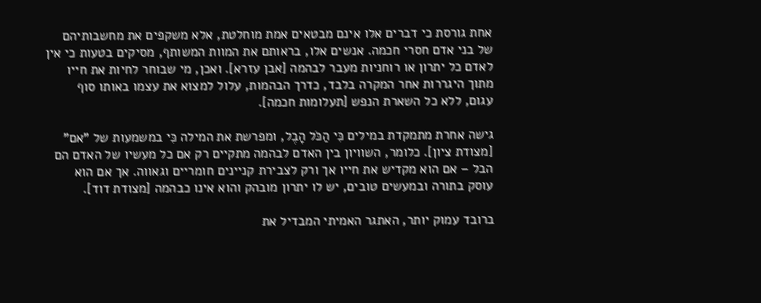אחת גורסת כי דברים אלו אינם מבטאים אמת מוחלטת, אלא משקפים את מחשבותיהם של בני אדם חסרי חכמה. אנשים אלו, בראותם את המוות המשותף, מסיקים בטעות כי אין לאדם כל יתרון או רוחניות מעבר לבהמה [אבן עזרא]. ואכן, מי שבוחר לחיות את חייו מתוך היגררות אחר המקרה בלבד, כדרך הבהמות, עלול למצוא את עצמו באותו סוף עגום, ללא כל השארת הנפש [תעלומות חכמה].

גישה אחרת מתמקדת במילים כִּי הַכֹּל הָבֶל, ומפרשת את המילה כִּי במשמעות של "אם" [מצודת ציון]. כלומר, השוויון בין האדם לבהמה מתקיים רק אם כל מעשיו של האדם הם הבל – אם הוא מקדיש את חייו אך ורק לצבירת קניינים חומריים וגאווה. אך אם הוא עוסק בתורה ובמעשים טובים, יש לו יתרון מובהק והוא אינו כבהמה [מצודת דוד].

ברובד עמוק יותר, האתגר האמיתי המבדיל את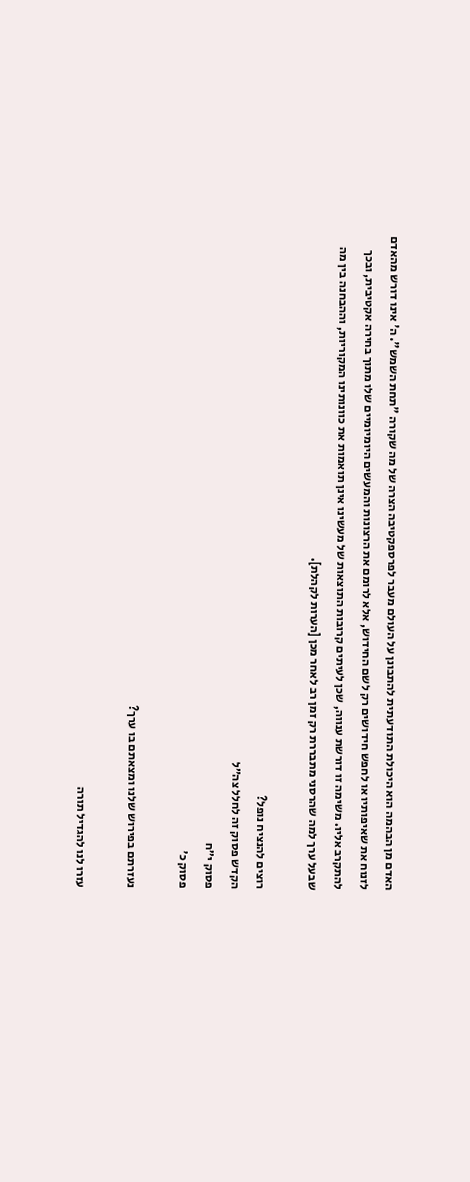האדם מן הבהמה הוא היכולת התודעתית להתבונן על העולם מעבר לפרספקטיבה הצרה של מה שקורה "תחת השמש". ה' אינו דורש מהאדם לזנוח את שאיפותיו או לחפש חידושים רק לשם החידוש, אלא לרומם את הרצונות והמעשים היומיומיים שלו מתוך בחירה אקטיבית, ובכך להתקרב אליו. משימה זו דורשת ענווה, שכן לעיתים קרובות התוצאות של מעשינו אינן תואמות את כוונותינו המקוריות, וההבחנה בין מה שבעל ערך למה שהרסני מתבררת רק זמן רב לאחר מכן [הערות לקהלת].

רוצים להנציח נופל?
הקדש פסוק זה לחלל צה״ל
פסוק י״ח
פסוק כ׳

נעזרתם בפירוש שלנו ומצאתם בו ערך?

עזרו לנו להגדיל תורה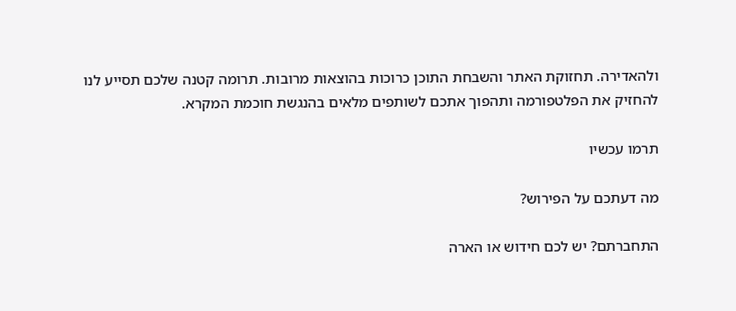ולהאדירה. תחזוקת האתר והשבחת התוכן כרוכות בהוצאות מרובות. תרומה קטנה שלכם תסייע לנו להחזיק את הפלטפורמה ותהפוך אתכם לשותפים מלאים בהנגשת חוכמת המקרא.

תרמו עכשיו

מה דעתכם על הפירוש?

התחברתם? יש לכם חידוש או הארה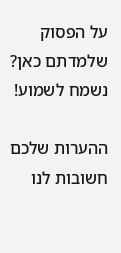על הפסוק שלמדתם כאן? נשמח לשמוע!

ההערות שלכם חשובות לנו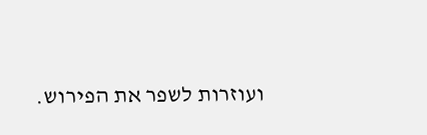ועוזרות לשפר את הפירוש.